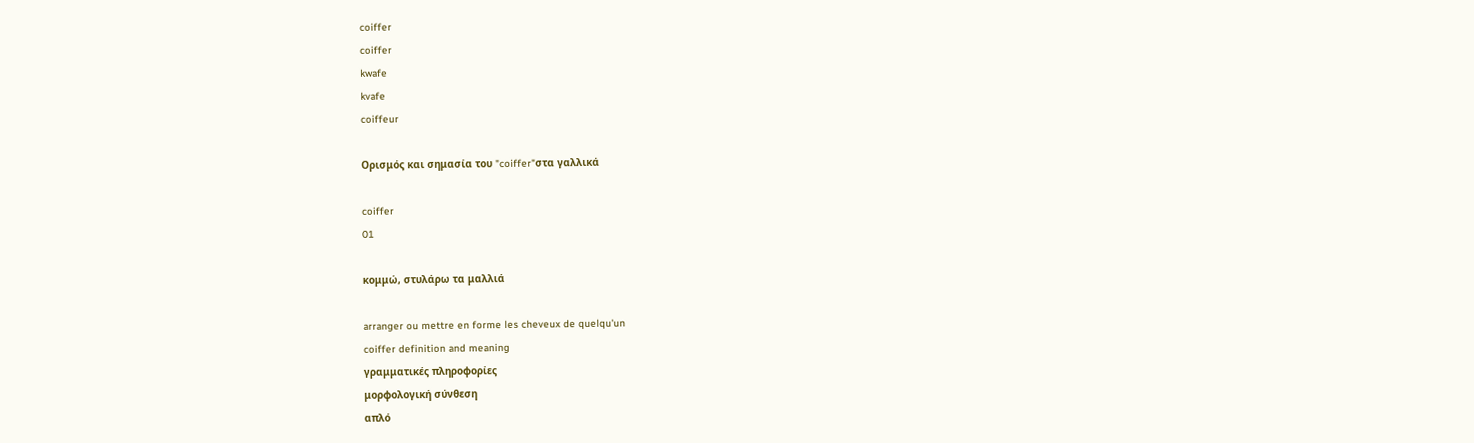coiffer
coiffer
kwafe
kvafe
coiffeur

Ορισμός και σημασία του "coiffer"στα γαλλικά

coiffer
01

κομμώ, στυλάρω τα μαλλιά

arranger ou mettre en forme les cheveux de quelqu'un
coiffer definition and meaning
γραμματικές πληροφορίες
μορφολογική σύνθεση
απλό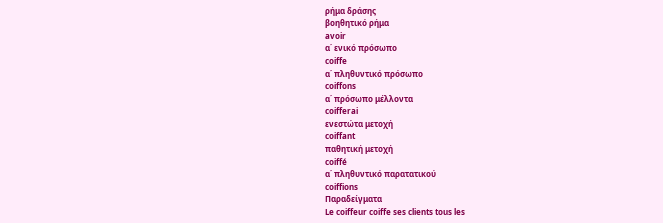ρήμα δράσης
βοηθητικό ρήμα
avoir
α΄ ενικό πρόσωπο
coiffe
α΄ πληθυντικό πρόσωπο
coiffons
α΄ πρόσωπο μέλλοντα
coifferai
ενεστώτα μετοχή
coiffant
παθητική μετοχή
coiffé
α΄ πληθυντικό παρατατικού
coiffions
Παραδείγματα
Le coiffeur coiffe ses clients tous les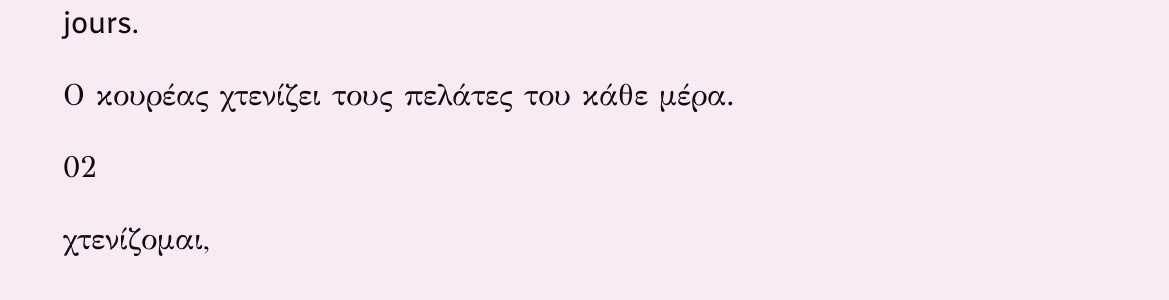jours.

Ο κουρέας χτενίζει τους πελάτες του κάθε μέρα.

02

χτενίζομαι,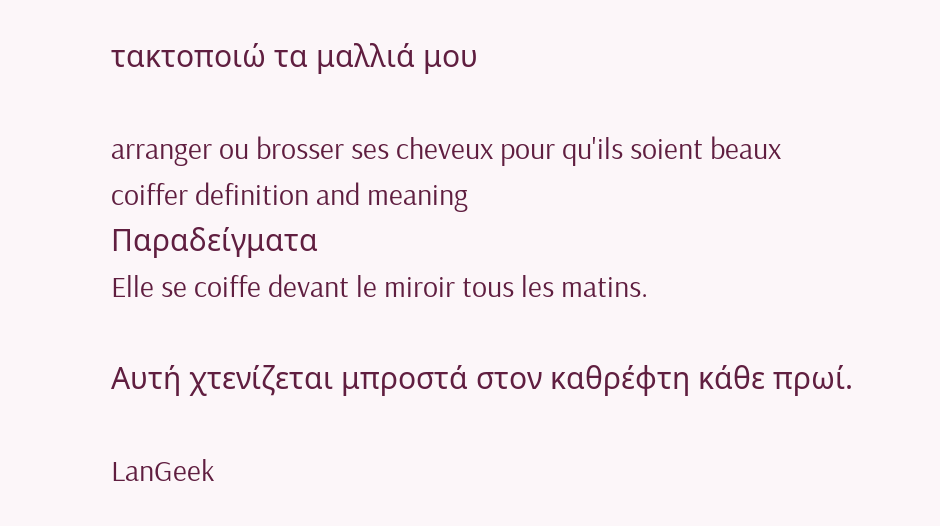τακτοποιώ τα μαλλιά μου

arranger ou brosser ses cheveux pour qu'ils soient beaux
coiffer definition and meaning
Παραδείγματα
Elle se coiffe devant le miroir tous les matins.

Αυτή χτενίζεται μπροστά στον καθρέφτη κάθε πρωί.

LanGeek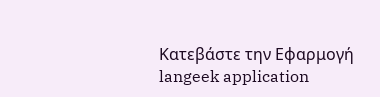Κατεβάστε την Εφαρμογή
langeek application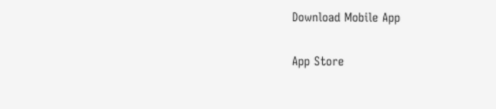Download Mobile App

App Store